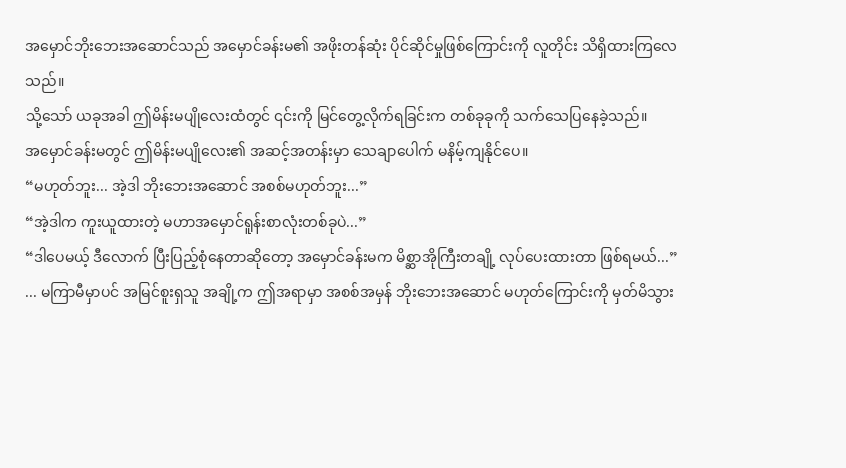အမှောင်ဘိုးဘေးအဆောင်သည် အမှောင်ခန်းမ၏ အဖိုးတန်ဆုံး ပိုင်ဆိုင်မှုဖြစ်ကြောင်းကို လူတိုင်း သိရှိထားကြလေသည်။
သို့သော် ယခုအခါ ဤမိန်းမပျိုလေးထံတွင် ၎င်းကို မြင်တွေ့လိုက်ရခြင်းက တစ်ခုခုကို သက်သေပြနေခဲ့သည်။
အမှောင်ခန်းမတွင် ဤမိန်းမပျိုလေး၏ အဆင့်အတန်းမှာ သေချာပေါက် မနိမ့်ကျနိုင်ပေ။
“မဟုတ်ဘူး... အဲ့ဒါ ဘိုးဘေးအဆောင် အစစ်မဟုတ်ဘူး...”
“အဲ့ဒါက ကူးယူထားတဲ့ မဟာအမှောင်ရူန်းစာလုံးတစ်ခုပဲ...”
“ဒါပေမယ့် ဒီလောက် ပြီးပြည့်စုံနေတာဆိုတော့ အမှောင်ခန်းမက မိစ္ဆာအိုကြီးတချို့ လုပ်ပေးထားတာ ဖြစ်ရမယ်...”
... မကြာမီမှာပင် အမြင်စူးရှသူ အချို့က ဤအရာမှာ အစစ်အမှန် ဘိုးဘေးအဆောင် မဟုတ်ကြောင်းကို မှတ်မိသွား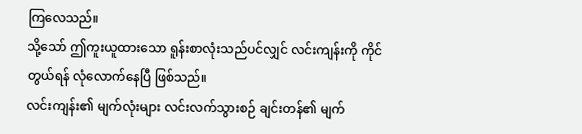ကြလေသည်။
သို့သော် ဤကူးယူထားသော ရူန်းစာလုံးသည်ပင်လျှင် လင်းကျန်းကို ကိုင်တွယ်ရန် လုံလောက်နေပြီ ဖြစ်သည်။
လင်းကျန်း၏ မျက်လုံးများ လင်းလက်သွားစဉ် ချင်းတန်၏ မျက်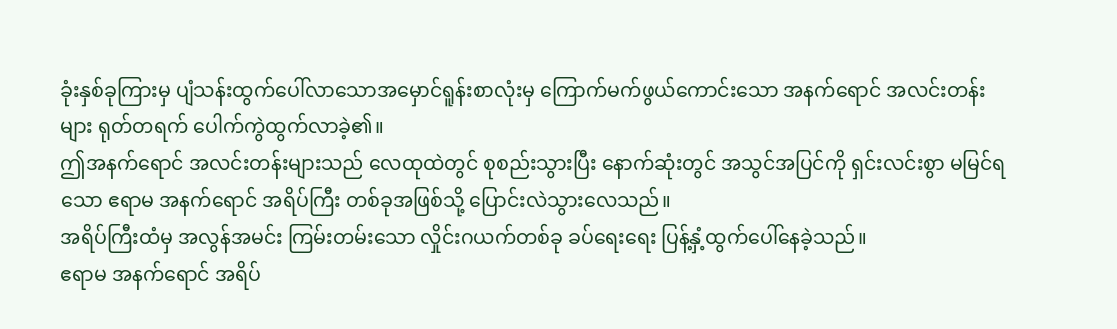ခုံးနှစ်ခုကြားမှ ပျံသန်းထွက်ပေါ်လာသောအမှောင်ရူန်းစာလုံးမှ ကြောက်မက်ဖွယ်ကောင်းသော အနက်ရောင် အလင်းတန်းများ ရုတ်တရက် ပေါက်ကွဲထွက်လာခဲ့၏။
ဤအနက်ရောင် အလင်းတန်းများသည် လေထုထဲတွင် စုစည်းသွားပြီး နောက်ဆုံးတွင် အသွင်အပြင်ကို ရှင်းလင်းစွာ မမြင်ရသော ဧရာမ အနက်ရောင် အရိပ်ကြီး တစ်ခုအဖြစ်သို့ ပြောင်းလဲသွားလေသည်။
အရိပ်ကြီးထံမှ အလွန်အမင်း ကြမ်းတမ်းသော လှိုင်းဂယက်တစ်ခု ခပ်ရေးရေး ပြန့်နှံ့ထွက်ပေါ်နေခဲ့သည်။
ဧရာမ အနက်ရောင် အရိပ်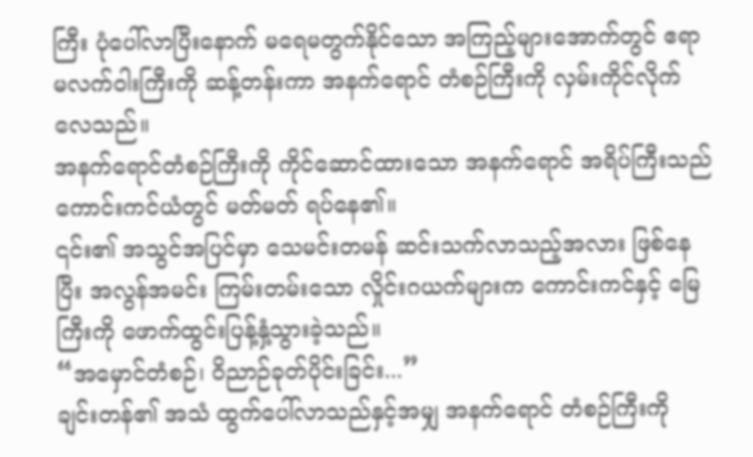ကြီး ပုံပေါ်လာပြီးနောက် မရေမတွက်နိုင်သော အကြည့်များအောက်တွင် ဧရာမလက်ဝါးကြီးကို ဆန့်တန်းကာ အနက်ရောင် တံစဉ်ကြီးကို လှမ်းကိုင်လိုက်လေသည်။
အနက်ရောင်တံစဉ်ကြီးကို ကိုင်ဆောင်ထားသော အနက်ရောင် အရိပ်ကြီးသည် ကောင်းကင်ယံတွင် မတ်မတ် ရပ်နေ၏။
၎င်း၏ အသွင်အပြင်မှာ သေမင်းတမန် ဆင်းသက်လာသည့်အလား ဖြစ်နေပြီး အလွန်အမင်း ကြမ်းတမ်းသော လှိုင်းဂယက်များက ကောင်းကင်နှင့် မြေကြီးကို ဖောက်ထွင်းပြန့်နှံ့သွားခဲ့သည်။
“အမှောင်တံစဉ်၊ ဝိညာဉ်ခုတ်ပိုင်းခြင်း...”
ချင်းတန်၏ အသံ ထွက်ပေါ်လာသည်နှင့်အမျှ အနက်ရောင် တံစဉ်ကြီးကို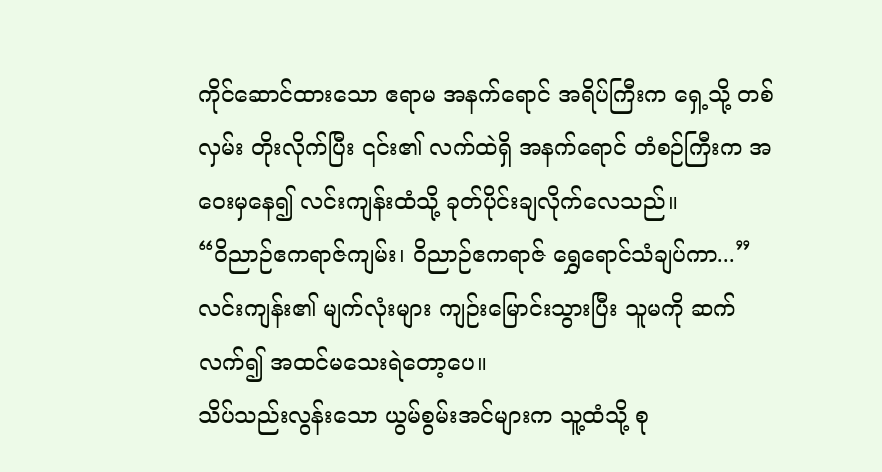ကိုင်ဆောင်ထားသော ဧရာမ အနက်ရောင် အရိပ်ကြီးက ရှေ့သို့ တစ်လှမ်း တိုးလိုက်ပြီး ၎င်း၏ လက်ထဲရှိ အနက်ရောင် တံစဉ်ကြီးက အဝေးမှနေ၍ လင်းကျန်းထံသို့ ခုတ်ပိုင်းချလိုက်လေသည်။
“ဝိညာဉ်ဧကရာဇ်ကျမ်း၊ ဝိညာဉ်ဧကရာဇ် ရွှေရောင်သံချပ်ကာ...”
လင်းကျန်း၏ မျက်လုံးများ ကျဉ်းမြောင်းသွားပြီး သူမကို ဆက်လက်၍ အထင်မသေးရဲတော့ပေ။
သိပ်သည်းလွန်းသော ယွမ်စွမ်းအင်များက သူ့ထံသို့ စု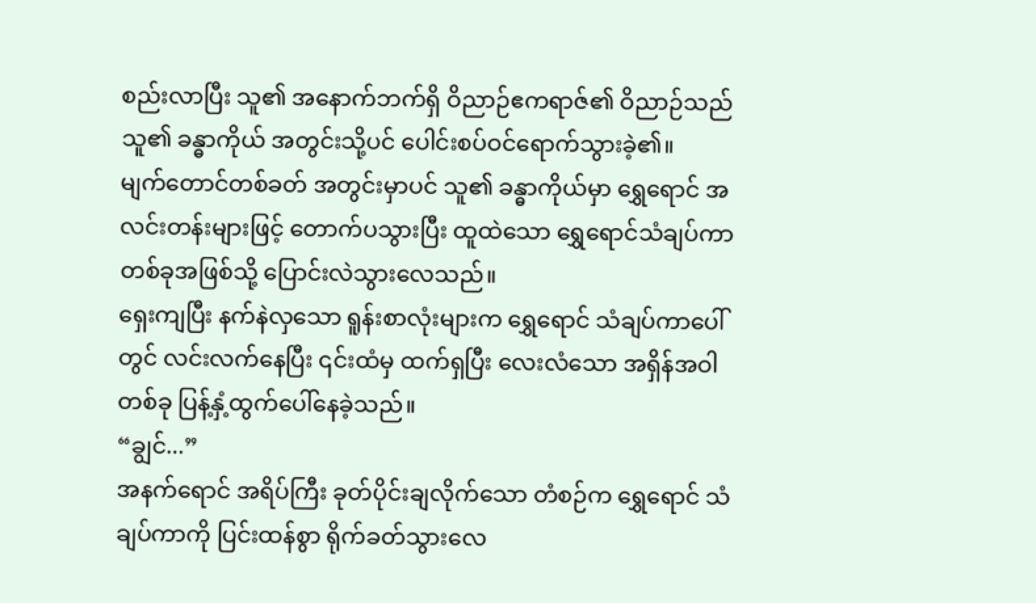စည်းလာပြီး သူ၏ အနောက်ဘက်ရှိ ဝိညာဉ်ဧကရာဇ်၏ ဝိညာဉ်သည် သူ၏ ခန္ဓာကိုယ် အတွင်းသို့ပင် ပေါင်းစပ်ဝင်ရောက်သွားခဲ့၏။
မျက်တောင်တစ်ခတ် အတွင်းမှာပင် သူ၏ ခန္ဓာကိုယ်မှာ ရွှေရောင် အလင်းတန်းများဖြင့် တောက်ပသွားပြီး ထူထဲသော ရွှေရောင်သံချပ်ကာ တစ်ခုအဖြစ်သို့ ပြောင်းလဲသွားလေသည်။
ရှေးကျပြီး နက်နဲလှသော ရူန်းစာလုံးများက ရွှေရောင် သံချပ်ကာပေါ်တွင် လင်းလက်နေပြီး ၎င်းထံမှ ထက်ရှပြီး လေးလံသော အရှိန်အဝါတစ်ခု ပြန့်နှံ့ထွက်ပေါ်နေခဲ့သည်။
“ချွင်...”
အနက်ရောင် အရိပ်ကြီး ခုတ်ပိုင်းချလိုက်သော တံစဉ်က ရွှေရောင် သံချပ်ကာကို ပြင်းထန်စွာ ရိုက်ခတ်သွားလေ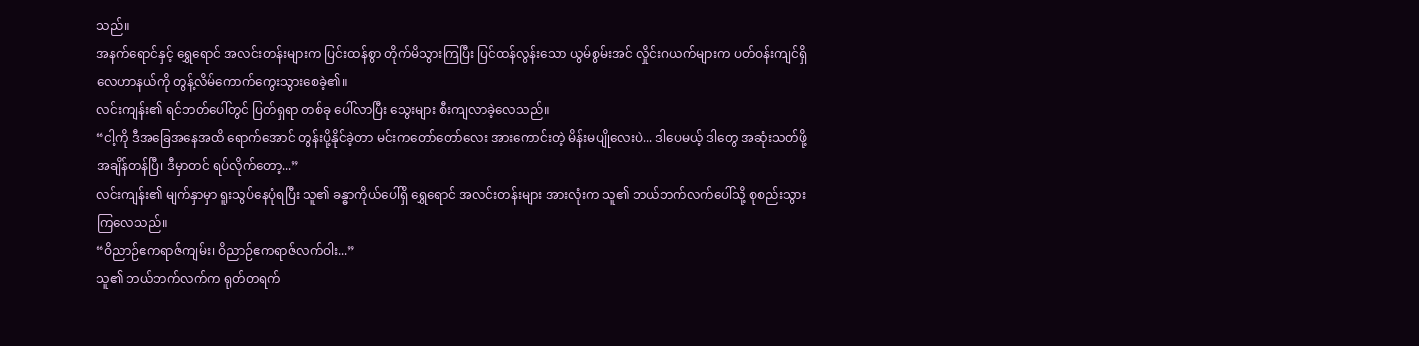သည်။
အနက်ရောင်နှင့် ရွှေရောင် အလင်းတန်းများက ပြင်းထန်စွာ တိုက်မိသွားကြပြီး ပြင်ထန်လွန်းသော ယွမ်စွမ်းအင် လှိုင်းဂယက်များက ပတ်ဝန်းကျင်ရှိ လေဟာနယ်ကို တွန့်လိမ်ကောက်ကွေးသွားစေခဲ့၏။
လင်းကျန်း၏ ရင်ဘတ်ပေါ်တွင် ပြတ်ရှရာ တစ်ခု ပေါ်လာပြီး သွေးများ စီးကျလာခဲ့လေသည်။
“ငါ့ကို ဒီအခြေအနေအထိ ရောက်အောင် တွန်းပို့နိုင်ခဲ့တာ မင်းကတော်တော်လေး အားကောင်းတဲ့ မိန်းမပျိုလေးပဲ... ဒါပေမယ့် ဒါတွေ အဆုံးသတ်ဖို့ အချိန်တန်ပြီ၊ ဒီမှာတင် ရပ်လိုက်တော့...”
လင်းကျန်း၏ မျက်နှာမှာ ရူးသွပ်နေပုံရပြီး သူ၏ ခန္ဓာကိုယ်ပေါ်ရှိ ရွှေရောင် အလင်းတန်းများ အားလုံးက သူ၏ ဘယ်ဘက်လက်ပေါ်သို့ စုစည်းသွားကြလေသည်။
“ဝိညာဉ်ဧကရာဇ်ကျမ်း၊ ဝိညာဉ်ဧကရာဇ်လက်ဝါး...”
သူ၏ ဘယ်ဘက်လက်က ရုတ်တရက်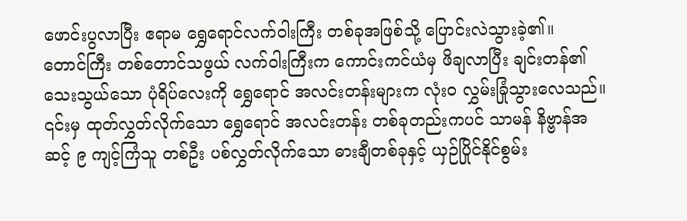ဖောင်းပွလာပြီး ဧရာမ ရွှေရောင်လက်ဝါးကြီး တစ်ခုအဖြစ်သို့ ပြောင်းလဲသွားခဲ့၏။
တောင်ကြီး တစ်တောင်သဖွယ် လက်ဝါးကြီးက ကောင်းကင်ယံမှ ဖိချလာပြီး ချင်းတန်၏ သေးသွယ်သော ပုံရိပ်လေးကို ရွှေရောင် အလင်းတန်းများက လုံးဝ လွှမ်းခြုံသွားလေသည်။
၎င်းမှ ထုတ်လွှတ်လိုက်သော ရွှေရောင် အလင်းတန်း တစ်ခုတည်းကပင် သာမန် နိဗ္ဗာန်အဆင့် ၉ ကျင့်ကြံသူ တစ်ဦး ပစ်လွှတ်လိုက်သော ဓားချီတစ်ခုနှင့် ယှဉ်ပြိုင်နိုင်စွမ်း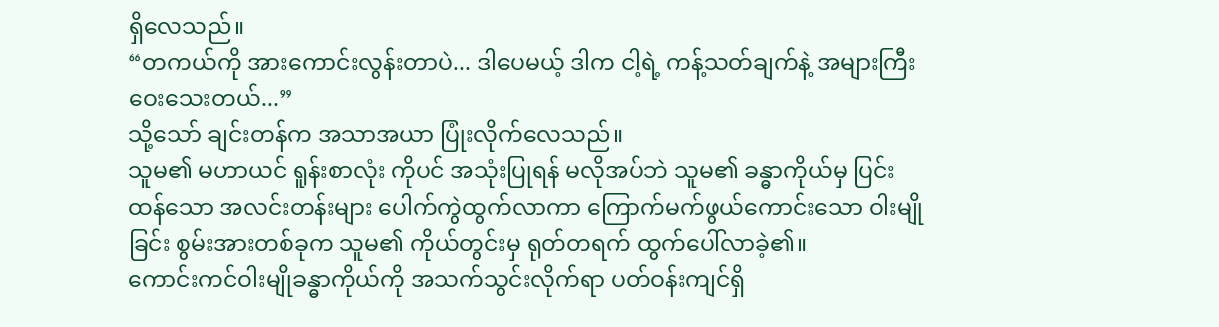ရှိလေသည်။
“တကယ်ကို အားကောင်းလွန်းတာပဲ... ဒါပေမယ့် ဒါက ငါ့ရဲ့ ကန့်သတ်ချက်နဲ့ အများကြီး ဝေးသေးတယ်...”
သို့သော် ချင်းတန်က အသာအယာ ပြုံးလိုက်လေသည်။
သူမ၏ မဟာယင် ရူန်းစာလုံး ကိုပင် အသုံးပြုရန် မလိုအပ်ဘဲ သူမ၏ ခန္ဓာကိုယ်မှ ပြင်းထန်သော အလင်းတန်းများ ပေါက်ကွဲထွက်လာကာ ကြောက်မက်ဖွယ်ကောင်းသော ဝါးမျိုခြင်း စွမ်းအားတစ်ခုက သူမ၏ ကိုယ်တွင်းမှ ရုတ်တရက် ထွက်ပေါ်လာခဲ့၏။
ကောင်းကင်ဝါးမျိုခန္ဓာကိုယ်ကို အသက်သွင်းလိုက်ရာ ပတ်ဝန်းကျင်ရှိ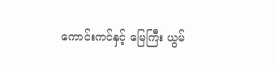ကောင်းကင်နှင့် မြေကြီး ယွမ်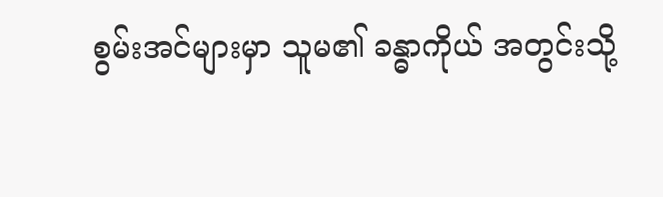စွမ်းအင်များမှာ သူမ၏ ခန္ဓာကိုယ် အတွင်းသို့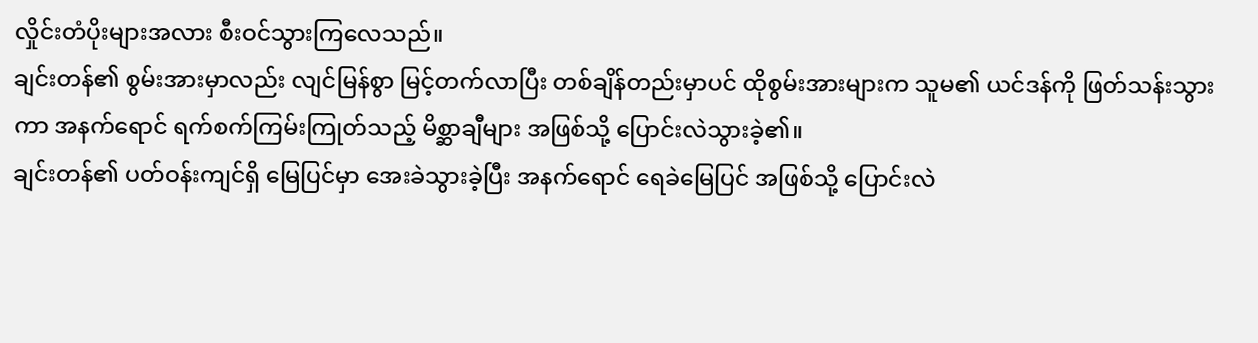လှိုင်းတံပိုးများအလား စီးဝင်သွားကြလေသည်။
ချင်းတန်၏ စွမ်းအားမှာလည်း လျင်မြန်စွာ မြင့်တက်လာပြီး တစ်ချိန်တည်းမှာပင် ထိုစွမ်းအားများက သူမ၏ ယင်ဒန်ကို ဖြတ်သန်းသွားကာ အနက်ရောင် ရက်စက်ကြမ်းကြုတ်သည့် မိစ္ဆာချီများ အဖြစ်သို့ ပြောင်းလဲသွားခဲ့၏။
ချင်းတန်၏ ပတ်ဝန်းကျင်ရှိ မြေပြင်မှာ အေးခဲသွားခဲ့ပြီး အနက်ရောင် ရေခဲမြေပြင် အဖြစ်သို့ ပြောင်းလဲ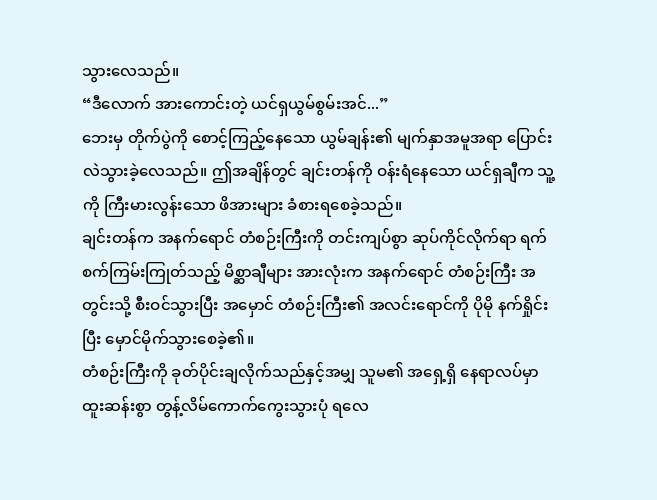သွားလေသည်။
“ဒီလောက် အားကောင်းတဲ့ ယင်ရှယွမ်စွမ်းအင်...”
ဘေးမှ တိုက်ပွဲကို စောင့်ကြည့်နေသော ယွမ်ချန်း၏ မျက်နှာအမူအရာ ပြောင်းလဲသွားခဲ့လေသည်။ ဤအချိန်တွင် ချင်းတန်ကို ဝန်းရံနေသော ယင်ရှချီက သူ့ကို ကြီးမားလွန်းသော ဖိအားများ ခံစားရစေခဲ့သည်။
ချင်းတန်က အနက်ရောင် တံစဉ်းကြီးကို တင်းကျပ်စွာ ဆုပ်ကိုင်လိုက်ရာ ရက်စက်ကြမ်းကြုတ်သည့် မိစ္ဆာချီများ အားလုံးက အနက်ရောင် တံစဉ်းကြီး အတွင်းသို့ စီးဝင်သွားပြီး အမှောင် တံစဉ်းကြီး၏ အလင်းရောင်ကို ပိုမို နက်ရှိုင်းပြီး မှောင်မိုက်သွားစေခဲ့၏။
တံစဉ်းကြီးကို ခုတ်ပိုင်းချလိုက်သည်နှင့်အမျှ သူမ၏ အရှေ့ရှိ နေရာလပ်မှာ ထူးဆန်းစွာ တွန့်လိမ်ကောက်ကွေးသွားပုံ ရလေ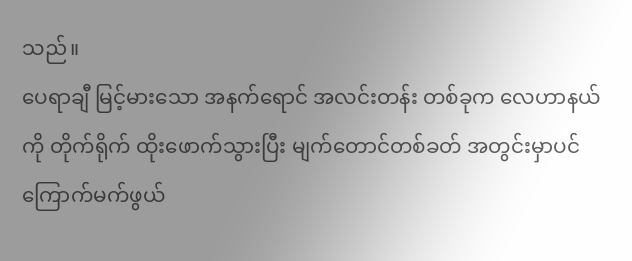သည်။
ပေရာချီ မြင့်မားသော အနက်ရောင် အလင်းတန်း တစ်ခုက လေဟာနယ်ကို တိုက်ရိုက် ထိုးဖောက်သွားပြီး မျက်တောင်တစ်ခတ် အတွင်းမှာပင် ကြောက်မက်ဖွယ်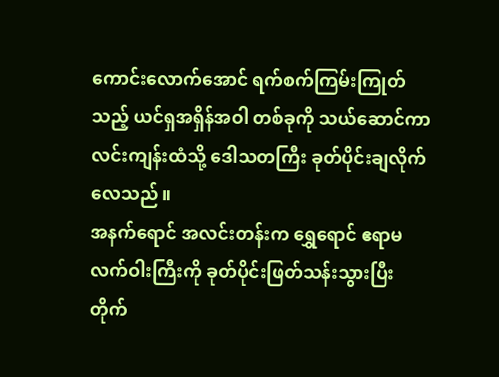ကောင်းလောက်အောင် ရက်စက်ကြမ်းကြုတ်သည့် ယင်ရှအရှိန်အဝါ တစ်ခုကို သယ်ဆောင်ကာ လင်းကျန်းထံသို့ ဒေါသတကြီး ခုတ်ပိုင်းချလိုက်လေသည်။
အနက်ရောင် အလင်းတန်းက ရွှေရောင် ဧရာမလက်ဝါးကြီးကို ခုတ်ပိုင်းဖြတ်သန်းသွားပြီး တိုက်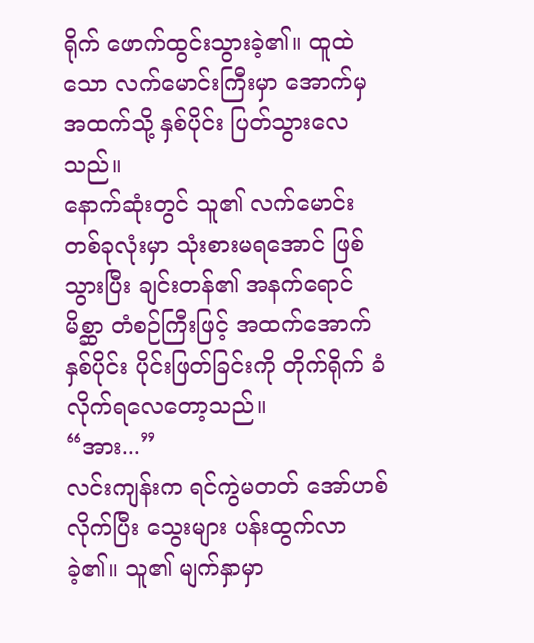ရိုက် ဖောက်ထွင်းသွားခဲ့၏။ ထူထဲသော လက်မောင်းကြီးမှာ အောက်မှ အထက်သို့ နှစ်ပိုင်း ပြတ်သွားလေသည်။
နောက်ဆုံးတွင် သူ၏ လက်မောင်း တစ်ခုလုံးမှာ သုံးစားမရအောင် ဖြစ်သွားပြီး ချင်းတန်၏ အနက်ရောင် မိစ္ဆာ တံစဉ်ကြီးဖြင့် အထက်အောက် နှစ်ပိုင်း ပိုင်းဖြတ်ခြင်းကို တိုက်ရိုက် ခံလိုက်ရလေတော့သည်။
“အား...”
လင်းကျန်းက ရင်ကွဲမတတ် အော်ဟစ်လိုက်ပြီး သွေးများ ပန်းထွက်လာခဲ့၏။ သူ၏ မျက်နှာမှာ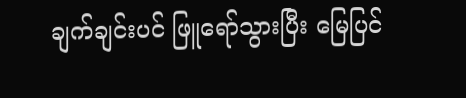ချက်ချင်းပင် ဖြူရော်သွားပြီး မြေပြင်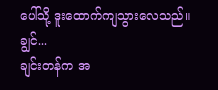ပေါ်သို့ ဒူးထောက်ကျသွားလေသည်။
ချွင်...
ချင်းတန်က အ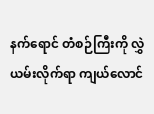နက်ရောင် တံစဉ်ကြီးကို လွှဲယမ်းလိုက်ရာ ကျယ်လောင်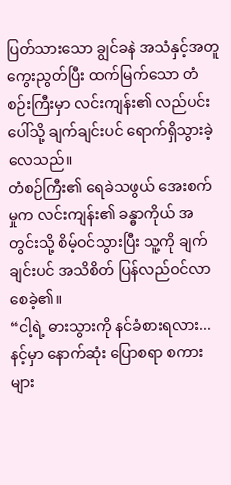ပြတ်သားသော ချွင်ခနဲ အသံနှင့်အတူ ကွေးညွတ်ပြီး ထက်မြက်သော တံစဉ်းကြီးမှာ လင်းကျန်း၏ လည်ပင်းပေါ်သို့ ချက်ချင်းပင် ရောက်ရှိသွားခဲ့လေသည်။
တံစဉ်ကြီး၏ ရေခဲသဖွယ် အေးစက်မှုက လင်းကျန်း၏ ခန္ဓာကိုယ် အတွင်းသို့ စိမ့်ဝင်သွားပြီး သူ့ကို ချက်ချင်းပင် အသိစိတ် ပြန်လည်ဝင်လာစေခဲ့၏။
“ငါ့ရဲ့ ဓားသွားကို နင်ခံစားရလား... နင့်မှာ နောက်ဆုံး ပြောစရာ စကားများ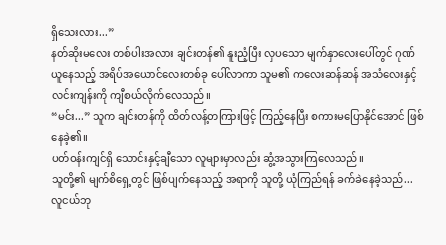ရှိသေးလား...”
နတ်ဆိုးမလေး တစ်ပါးအလား ချင်းတန်၏ နူးညံ့ပြီး လှပသော မျက်နှာလေးပေါ်တွင် ဂုဏ်ယူနေသည့် အရိပ်အယောင်လေးတစ်ခု ပေါ်လာကာ သူမ၏ ကလေးဆန်ဆန် အသံလေးနှင့် လင်းကျန်းကို ကျီစယ်လိုက်လေသည်။
“မင်း...” သူက ချင်းတန်ကို ထိတ်လန့်တကြားဖြင့် ကြည့်နေပြီး စကားမပြောနိုင်အောင် ဖြစ်နေခဲ့၏။
ပတ်ဝန်းကျင်ရှိ သောင်းနှင့်ချီသော လူများမှာလည်း ဆွံ့အသွားကြလေသည်။
သူတို့၏ မျက်စိရှေ့တွင် ဖြစ်ပျက်နေသည့် အရာကို သူတို့ ယုံကြည်ရန် ခက်ခဲနေခဲ့သည်... လူငယ်ဘု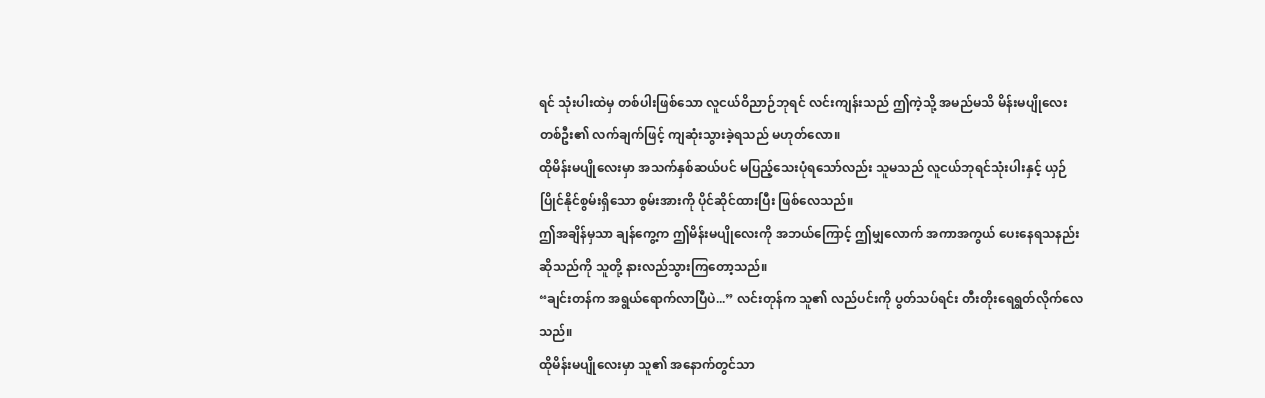ရင် သုံးပါးထဲမှ တစ်ပါးဖြစ်သော လူငယ်ဝိညာဉ်ဘုရင် လင်းကျန်းသည် ဤကဲ့သို့ အမည်မသိ မိန်းမပျိုလေးတစ်ဦး၏ လက်ချက်ဖြင့် ကျဆုံးသွားခဲ့ရသည် မဟုတ်လော။
ထိုမိန်းမပျိုလေးမှာ အသက်နှစ်ဆယ်ပင် မပြည့်သေးပုံရသော်လည်း သူမသည် လူငယ်ဘုရင်သုံးပါးနှင့် ယှဉ်ပြိုင်နိုင်စွမ်းရှိသော စွမ်းအားကို ပိုင်ဆိုင်ထားပြီး ဖြစ်လေသည်။
ဤအချိန်မှသာ ချန်ကွေ့က ဤမိန်းမပျိုလေးကို အဘယ်ကြောင့် ဤမျှလောက် အကာအကွယ် ပေးနေရသနည်း ဆိုသည်ကို သူတို့ နားလည်သွားကြတော့သည်။
“ချင်းတန်က အရွယ်ရောက်လာပြီပဲ...” လင်းတုန်က သူ၏ လည်ပင်းကို ပွတ်သပ်ရင်း တီးတိုးရေရွတ်လိုက်လေသည်။
ထိုမိန်းမပျိုလေးမှာ သူ၏ အနောက်တွင်သာ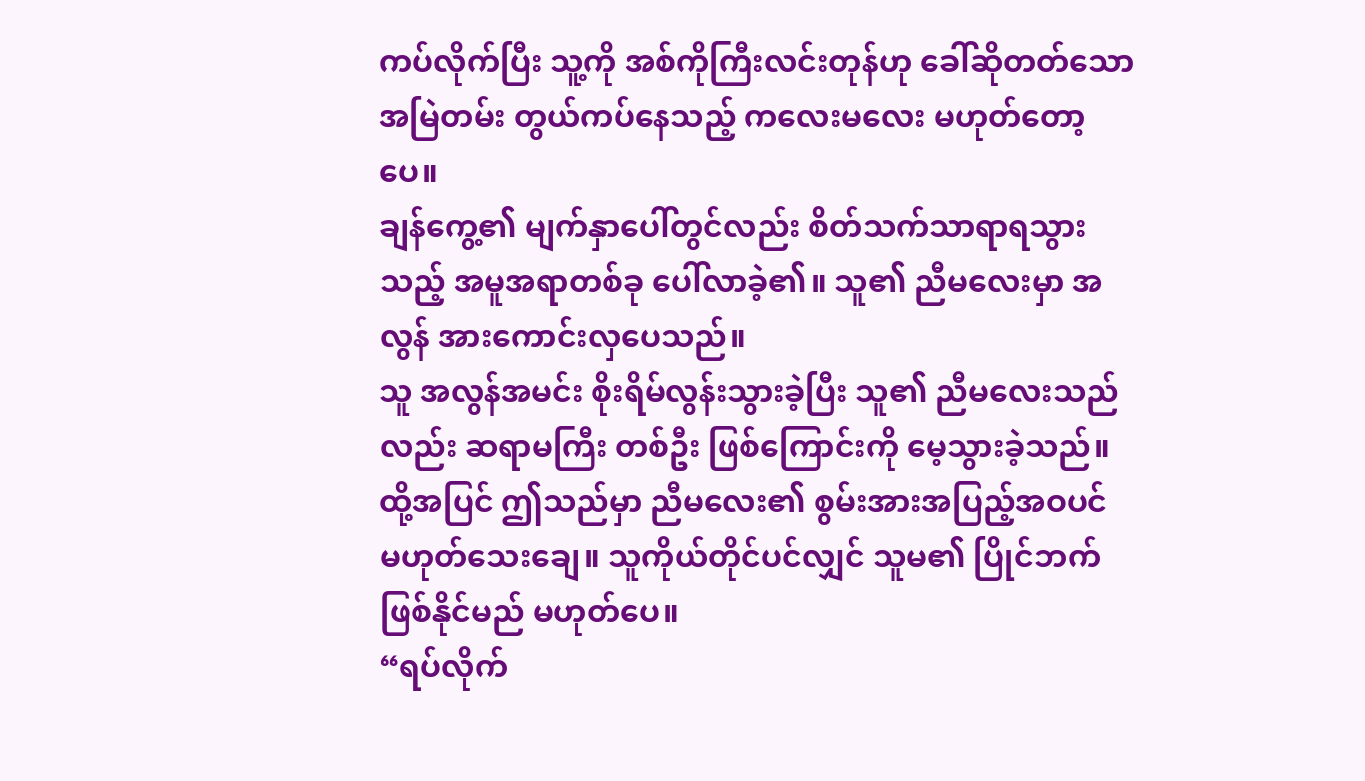ကပ်လိုက်ပြီး သူ့ကို အစ်ကိုကြီးလင်းတုန်ဟု ခေါ်ဆိုတတ်သော အမြဲတမ်း တွယ်ကပ်နေသည့် ကလေးမလေး မဟုတ်တော့ပေ။
ချန်ကွေ့၏ မျက်နှာပေါ်တွင်လည်း စိတ်သက်သာရာရသွားသည့် အမူအရာတစ်ခု ပေါ်လာခဲ့၏။ သူ၏ ညီမလေးမှာ အလွန် အားကောင်းလှပေသည်။
သူ အလွန်အမင်း စိုးရိမ်လွန်းသွားခဲ့ပြီး သူ၏ ညီမလေးသည်လည်း ဆရာမကြီး တစ်ဦး ဖြစ်ကြောင်းကို မေ့သွားခဲ့သည်။ ထို့အပြင် ဤသည်မှာ ညီမလေး၏ စွမ်းအားအပြည့်အဝပင် မဟုတ်သေးချေ။ သူကိုယ်တိုင်ပင်လျှင် သူမ၏ ပြိုင်ဘက် ဖြစ်နိုင်မည် မဟုတ်ပေ။
“ရပ်လိုက်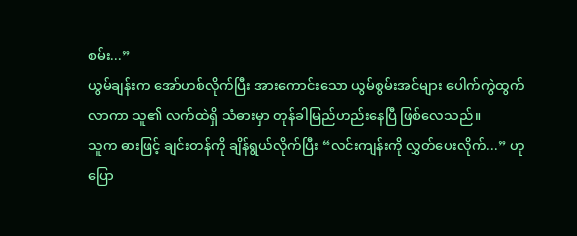စမ်း...”
ယွမ်ချန်းက အော်ဟစ်လိုက်ပြီး အားကောင်းသော ယွမ်စွမ်းအင်များ ပေါက်ကွဲထွက်လာကာ သူ၏ လက်ထဲရှိ သံဓားမှာ တုန်ခါမြည်ဟည်းနေပြီ ဖြစ်လေသည်။
သူက ဓားဖြင့် ချင်းတန်ကို ချိန်ရွယ်လိုက်ပြီး “လင်းကျန်းကို လွှတ်ပေးလိုက်...” ဟု ပြော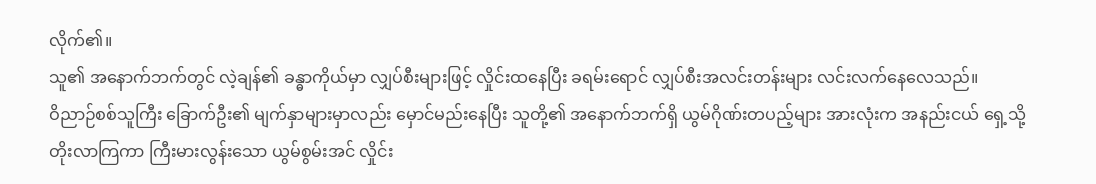လိုက်၏။
သူ၏ အနောက်ဘက်တွင် လဲ့ချန်၏ ခန္ဓာကိုယ်မှာ လျှပ်စီးများဖြင့် လှိုင်းထနေပြီး ခရမ်းရောင် လျှပ်စီးအလင်းတန်းများ လင်းလက်နေလေသည်။
ဝိညာဉ်စစ်သူကြီး ခြောက်ဦး၏ မျက်နှာများမှာလည်း မှောင်မည်းနေပြီး သူတို့၏ အနောက်ဘက်ရှိ ယွမ်ဂိုဏ်းတပည့်များ အားလုံးက အနည်းငယ် ရှေ့သို့ တိုးလာကြကာ ကြီးမားလွန်းသော ယွမ်စွမ်းအင် လှိုင်း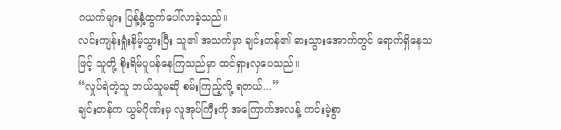ဂယက်များ ပြန့်နှံ့ထွက်ပေါ်လာခဲ့သည်။
လင်းကျန်းရှုံးနိမ့်သွားပြီး သူ၏ အသက်မှာ ချင်းတန်၏ ဓားသွားအောက်တွင် ရောက်ရှိနေသဖြင့် သူတို့ စိုးရိမ်ပူပန်နေကြသည်မှာ ထင်ရှားလှပေသည်။
“လှုပ်ရဲတဲ့သူ ဘယ်သူမဆို စမ်းကြည့်လို့ ရတယ်...”
ချင်းတန်က ယွမ်ဂိုဏ်းမှ လူအုပ်ကြီးကို အကြောက်အလန့် ကင်းမဲ့စွာ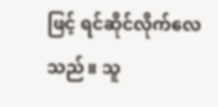ဖြင့် ရင်ဆိုင်လိုက်လေသည်။ သူ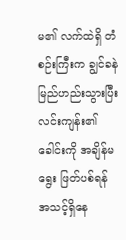မ၏ လက်ထဲရှိ တံစဉ်းကြီးက ချွင်ခနဲ မြည်ဟည်းသွားပြီး လင်းကျန်း၏ ခေါင်းကို အချိန်မရွေး ဖြတ်ပစ်ရန် အသင့်ရှိနေ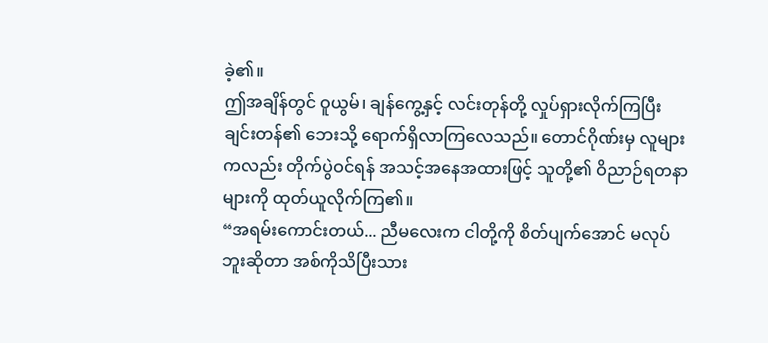ခဲ့၏။
ဤအချိန်တွင် ဝူယွမ်၊ ချန်ကွေ့နှင့် လင်းတုန်တို့ လှုပ်ရှားလိုက်ကြပြီး ချင်းတန်၏ ဘေးသို့ ရောက်ရှိလာကြလေသည်။ တောင်ဂိုဏ်းမှ လူများကလည်း တိုက်ပွဲဝင်ရန် အသင့်အနေအထားဖြင့် သူတို့၏ ဝိညာဉ်ရတနာများကို ထုတ်ယူလိုက်ကြ၏။
“အရမ်းကောင်းတယ်... ညီမလေးက ငါတို့ကို စိတ်ပျက်အောင် မလုပ်ဘူးဆိုတာ အစ်ကိုသိပြီးသား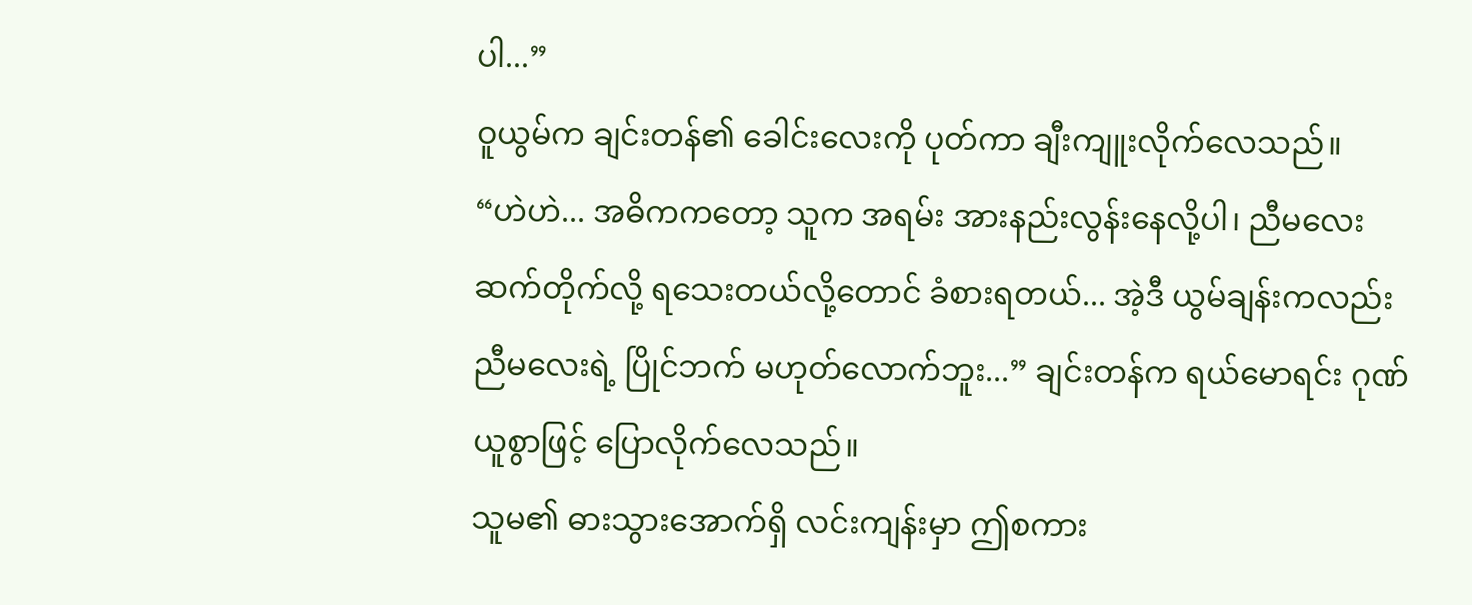ပါ...”
ဝူယွမ်က ချင်းတန်၏ ခေါင်းလေးကို ပုတ်ကာ ချီးကျူးလိုက်လေသည်။
“ဟဲဟဲ... အဓိကကတော့ သူက အရမ်း အားနည်းလွန်းနေလို့ပါ၊ ညီမလေး ဆက်တိုက်လို့ ရသေးတယ်လို့တောင် ခံစားရတယ်... အဲ့ဒီ ယွမ်ချန်းကလည်း ညီမလေးရဲ့ ပြိုင်ဘက် မဟုတ်လောက်ဘူး...” ချင်းတန်က ရယ်မောရင်း ဂုဏ်ယူစွာဖြင့် ပြောလိုက်လေသည်။
သူမ၏ ဓားသွားအောက်ရှိ လင်းကျန်းမှာ ဤစကား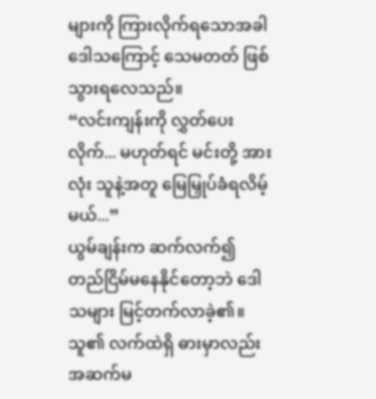များကို ကြားလိုက်ရသောအခါ ဒေါသကြောင့် သေမတတ် ဖြစ်သွားရလေသည်။
“လင်းကျန်းကို လွှတ်ပေးလိုက်... မဟုတ်ရင် မင်းတို့ အားလုံး သူနဲ့အတူ မြေမြှုပ်ခံရလိမ့်မယ်...”
ယွမ်ချန်းက ဆက်လက်၍ တည်ငြိမ်မနေနိုင်တော့ဘဲ ဒေါသများ မြင့်တက်လာခဲ့၏။ သူ၏ လက်ထဲရှိ ဓားမှာလည်း အဆက်မ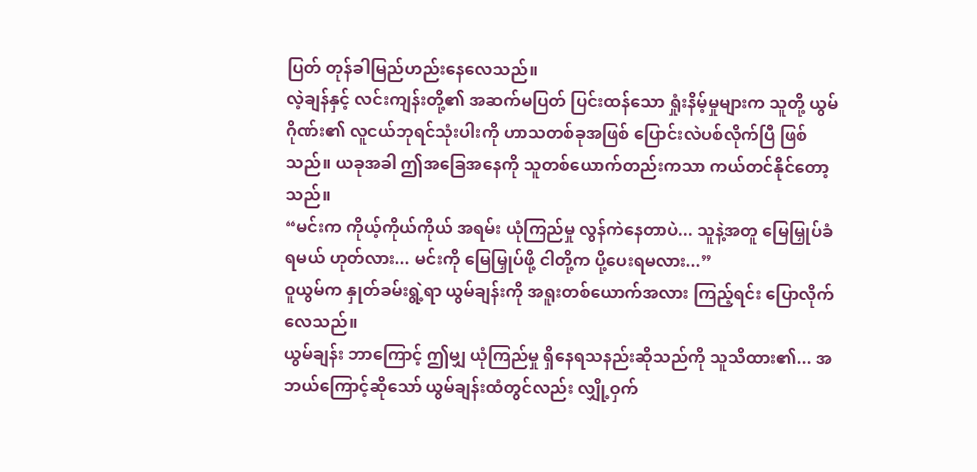ပြတ် တုန်ခါမြည်ဟည်းနေလေသည်။
လဲ့ချန်နှင့် လင်းကျန်းတို့၏ အဆက်မပြတ် ပြင်းထန်သော ရှုံးနိမ့်မှုများက သူတို့ ယွမ်ဂိုဏ်း၏ လူငယ်ဘုရင်သုံးပါးကို ဟာသတစ်ခုအဖြစ် ပြောင်းလဲပစ်လိုက်ပြီ ဖြစ်သည်။ ယခုအခါ ဤအခြေအနေကို သူတစ်ယောက်တည်းကသာ ကယ်တင်နိုင်တော့သည်။
“မင်းက ကိုယ့်ကိုယ်ကိုယ် အရမ်း ယုံကြည်မှု လွန်ကဲနေတာပဲ... သူနဲ့အတူ မြေမြှုပ်ခံရမယ် ဟုတ်လား... မင်းကို မြေမြှုပ်ဖို့ ငါတို့က ပို့ပေးရမလား...”
ဝူယွမ်က နှုတ်ခမ်းရွဲ့ရာ ယွမ်ချန်းကို အရူးတစ်ယောက်အလား ကြည့်ရင်း ပြောလိုက်လေသည်။
ယွမ်ချန်း ဘာကြောင့် ဤမျှ ယုံကြည်မှု ရှိနေရသနည်းဆိုသည်ကို သူသိထား၏... အဘယ်ကြောင့်ဆိုသော် ယွမ်ချန်းထံတွင်လည်း လျှို့ဝှက်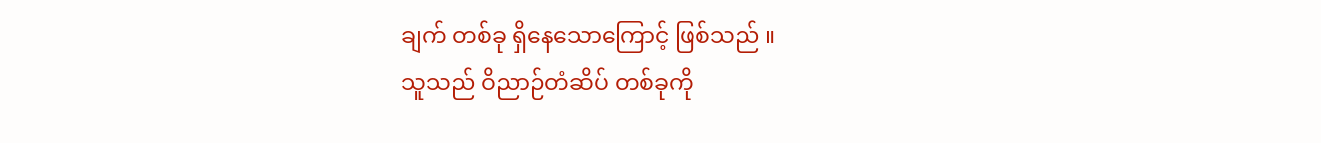ချက် တစ်ခု ရှိနေသောကြောင့် ဖြစ်သည် ။
သူသည် ဝိညာဉ်တံဆိပ် တစ်ခုကို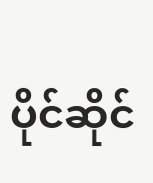ပိုင်ဆိုင်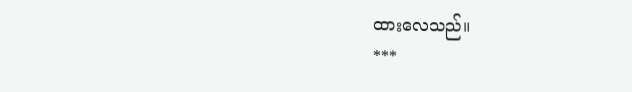ထားလေသည်။
***